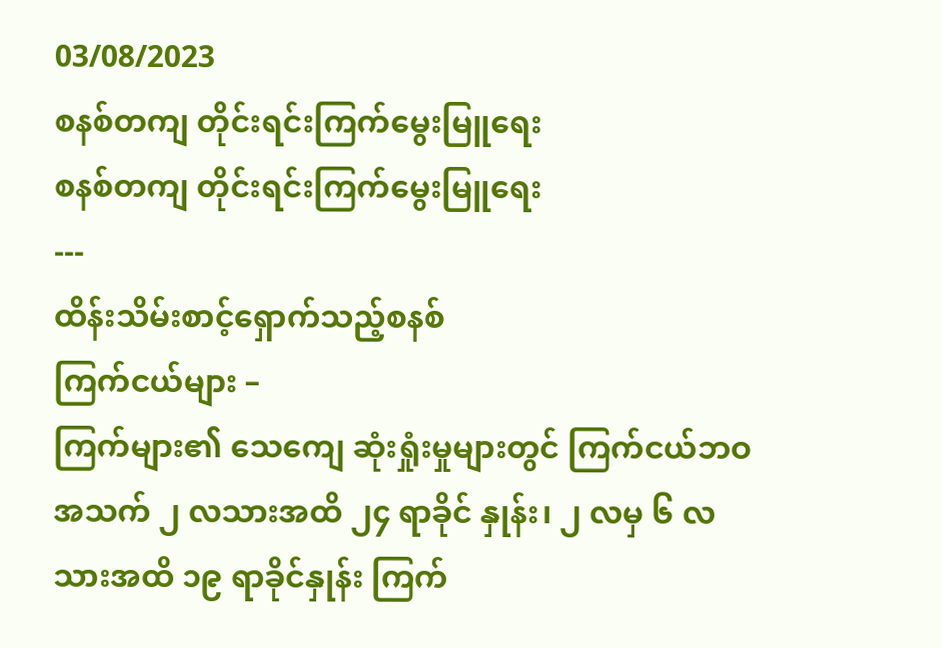03/08/2023
စနစ်တကျ တိုင်းရင်းကြက်မွေးမြူရေး
စနစ်တကျ တိုင်းရင်းကြက်မွေးမြူရေး
---
ထိန်းသိမ်းစာင့်ရှောက်သည့်စနစ်
ကြက်ငယ်များ –
ကြက်များ၏ သေကျေ ဆုံးရှုံးမှုများတွင် ကြက်ငယ်ဘဝအသက် ၂ လသားအထိ ၂၄ ရာခိုင် နှုန်း၊ ၂ လမှ ၆ လသားအထိ ၁၉ ရာခိုင်နှုန်း ကြက်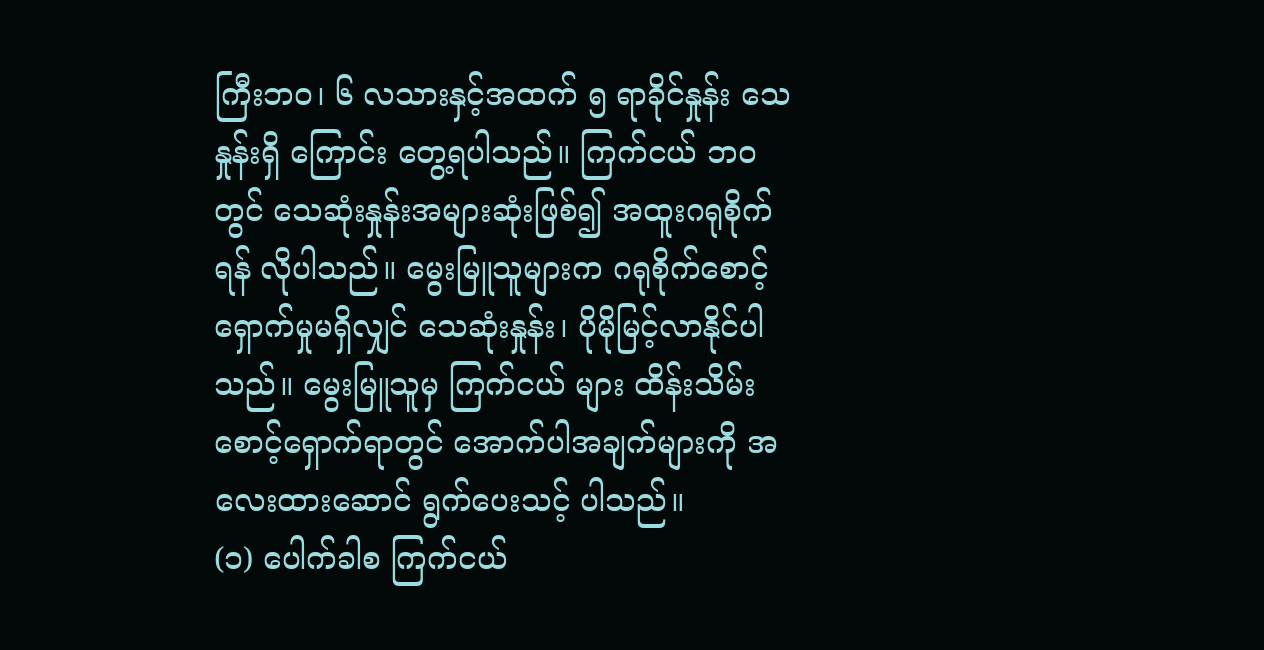ကြီးဘဝ၊ ၆ လသားနှင့်အထက် ၅ ရာခိုင်နှုန်း သေနှုန်းရှိ ကြောင်း တွေ့ရပါသည်။ ကြက်ငယ် ဘဝတွင် သေဆုံးနှုန်းအများဆုံးဖြစ်၍ အထူးဂရုစိုက်ရန် လိုပါသည်။ မွေးမြူသူများက ဂရုစိုက်စောင့်ရှောက်မှုမရှိလျှင် သေဆုံးနှုန်း၊ ပိုမိုမြင့်လာနိုင်ပါသည်။ မွေးမြူသူမှ ကြက်ငယ် များ ထိန်းသိမ်းစောင့်ရှောက်ရာတွင် အောက်ပါအချက်များကို အလေးထားဆောင် ရွက်ပေးသင့် ပါသည်။
(၁) ပေါက်ခါစ ကြက်ငယ်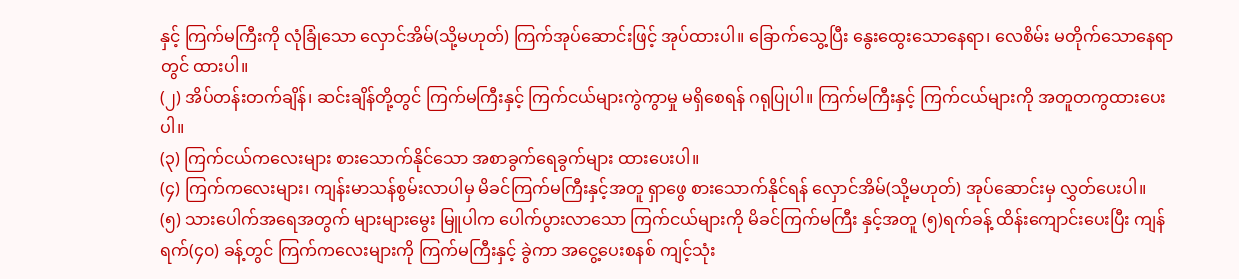နှင့် ကြက်မကြီးကို လုံခြုံသော လှောင်အိမ်(သို့မဟုတ်) ကြက်အုပ်ဆောင်းဖြင့် အုပ်ထားပါ။ ခြောက်သွေ့ပြီး နွေးထွေးသောနေရာ၊ လေစိမ်း မတိုက်သောနေရာတွင် ထားပါ။
(၂) အိပ်တန်းတက်ချိန်၊ ဆင်းချိန်တို့တွင် ကြက်မကြီးနှင့် ကြက်ငယ်များကွဲကွာမှု မရှိစေရန် ဂရုပြုပါ။ ကြက်မကြီးနှင့် ကြက်ငယ်များကို အတူတကွထားပေးပါ။
(၃) ကြက်ငယ်ကလေးများ စားသောက်နိုင်သော အစာခွက်ရေခွက်များ ထားပေးပါ။
(၄) ကြက်ကလေးများ၊ ကျန်းမာသန်စွမ်းလာပါမှ မိခင်ကြက်မကြီးနှင့်အတူ ရှာဖွေ စားသောက်နိုင်ရန် လှောင်အိမ်(သို့မဟုတ်) အုပ်ဆောင်းမှ လွှတ်ပေးပါ။
(၅) သားပေါက်အရေအတွက် များများမွေး မြူပါက ပေါက်ပွားလာသော ကြက်ငယ်များကို မိခင်ကြက်မကြီး နှင့်အတူ (၅)ရက်ခန့် ထိန်းကျောင်းပေးပြီး ကျန်ရက်(၄၀) ခန့်တွင် ကြက်ကလေးများကို ကြက်မကြီးနှင့် ခွဲကာ အငွေ့ပေးစနစ် ကျင့်သုံး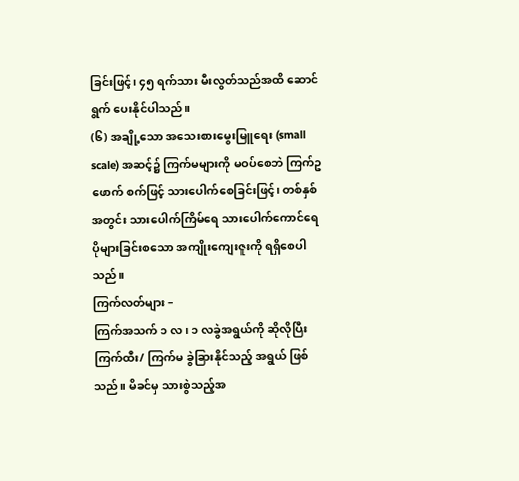ခြင်းဖြင့်၊ ၄၅ ရက်သား မီးလွတ်သည်အထိ ဆောင်ရွက် ပေးနိုင်ပါသည်။
(၆) အချို့သော အသေးစားမွေးမြူရေး (small scale) အဆင့်၌ ကြက်မများကို မဝပ်စေဘဲ ကြက်ဥဖောက် စက်ဖြင့် သားပေါက်စေခြင်းဖြင့်၊ တစ်နှစ်အတွင်း သားပေါက်ကြိမ်ရေ သားပေါက်ကောင်ရေ ပိုများခြင်းစသော အကျိုးကျေးဇူးကို ရရှိစေပါသည်။
ကြက်လတ်များ –
ကြက်အသက် ၁ လ၊ ၁ လခွဲအရွယ်ကို ဆိုလိုပြီး ကြက်ထီး/ ကြက်မ ခွဲခြားနိုင်သည့် အရွယ် ဖြစ်သည်။ မိခင်မှ သားစွဲသည့်အ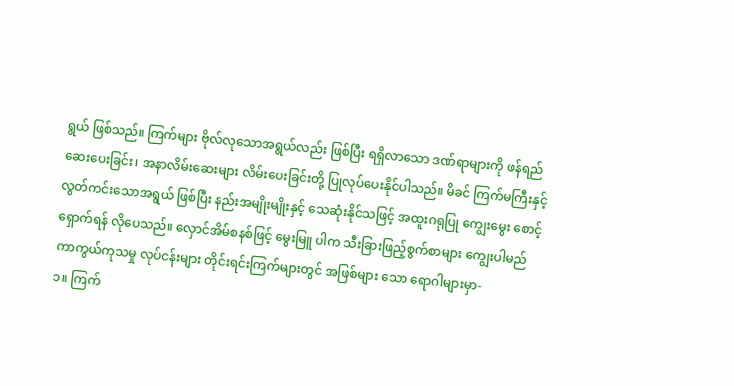ရွယ် ဖြစ်သည်။ ကြက်များ ဗိုလ်လုသောအရွယ်လည်း ဖြစ်ပြီး ရရှိလာသော ဒဏ်ရာများကို ဖန်ရည် ဆေးပေးခြင်း၊ အနာလိမ်းဆေးများ လိမ်းပေးခြင်းတို့ ပြုလုပ်ပေးနိုင်ပါသည်။ မိခင် ကြက်မကြီးနှင့် လွတ်ကင်းသောအရွယ် ဖြစ်ပြီး နည်းအမျိုးမျိုးနှင့် သေဆုံးနိုင်သဖြင့် အထူးဂရုပြု ကျွေးမွေး စောင့်ရှောက်ရန် လိုပေသည်။ လှောင်အိမ်စနစ်ဖြင့် မွေးမြူ ပါက သီးခြားဖြည့်စွက်စာများ ကျွေးပါမည်
ကာကွယ်ကုသမှု လုပ်ငန်းများ တိုင်းရင်းကြက်များတွင် အဖြစ်များ သော ရောဂါများမှာ-
၁။ ကြက်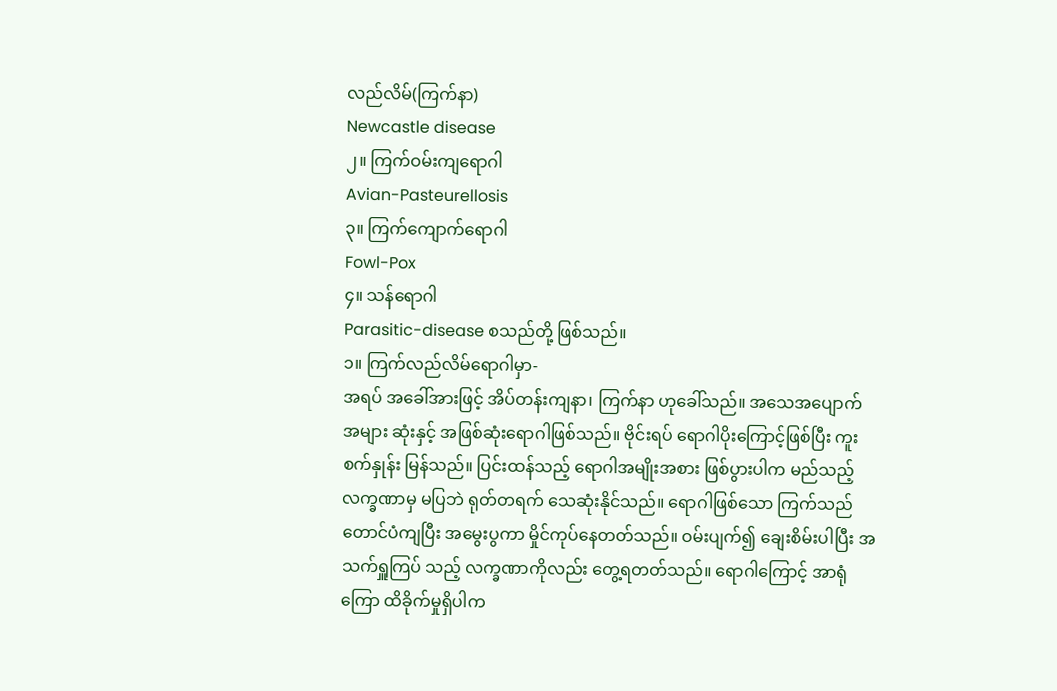လည်လိမ်(ကြက်နာ)
Newcastle disease
၂။ ကြက်ဝမ်းကျရောဂါ
Avian-Pasteurellosis
၃။ ကြက်ကျောက်ရောဂါ
Fowl-Pox
၄။ သန်ရောဂါ
Parasitic-disease စသည်တို့ ဖြစ်သည်။
၁။ ကြက်လည်လိမ်ရောဂါမှာ-
အရပ် အခေါ်အားဖြင့် အိပ်တန်းကျနာ၊ ကြက်နာ ဟုခေါ်သည်။ အသေအပျောက် အများ ဆုံးနှင့် အဖြစ်ဆုံးရောဂါဖြစ်သည်။ ဗိုင်းရပ် ရောဂါပိုးကြောင့်ဖြစ်ပြီး ကူးစက်နှုန်း မြန်သည်။ ပြင်းထန်သည့် ရောဂါအမျိုးအစား ဖြစ်ပွားပါက မည်သည့်လက္ခဏာမှ မပြဘဲ ရုတ်တရက် သေဆုံးနိုင်သည်။ ရောဂါဖြစ်သော ကြက်သည် တောင်ပံကျပြီး အမွေးပွကာ မှိုင်ကုပ်နေတတ်သည်။ ဝမ်းပျက်၍ ချေးစိမ်းပါပြီး အသက်ရှူကြပ် သည့် လက္ခဏာကိုလည်း တွေ့ရတတ်သည်။ ရောဂါကြောင့် အာရုံကြော ထိခိုက်မှုရှိပါက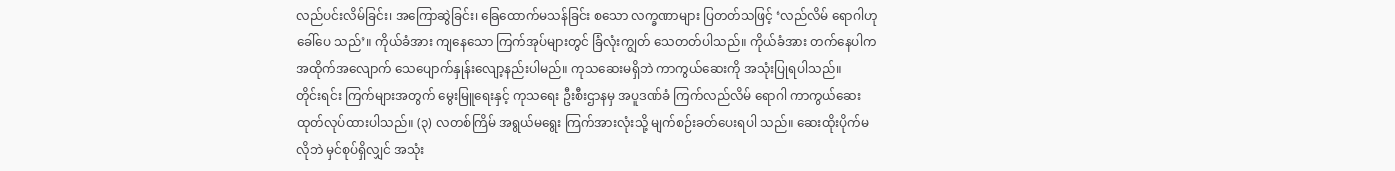လည်ပင်းလိမ်ခြင်း၊ အကြောဆွဲခြင်း၊ ခြေထောက်မသန်ခြင်း စသော လက္ခဏာများ ပြတတ်သဖြင့် ‘လည်လိမ် ရောဂါဟု ခေါ်ပေ သည်’။ ကိုယ်ခံအား ကျနေသော ကြက်အုပ်များတွင် ခြံလုံးကျွတ် သေတတ်ပါသည်။ ကိုယ်ခံအား တက်နေပါက အထိုက်အလျောက် သေပျောက်နှုန်းလျော့နည်းပါမည်။ ကုသဆေးမရှိဘဲ ကာကွယ်ဆေးကို အသုံးပြုရပါသည်။
တိုင်းရင်း ကြက်များအတွက် မွေးမြူရေးနှင့် ကုသရေး ဦးစီးဌာနမှ အပူဒဏ်ခံ ကြက်လည်လိမ် ရောဂါ ကာကွယ်ဆေး ထုတ်လုပ်ထားပါသည်။ (၃) လတစ်ကြိမ် အရွယ်မရွေး ကြက်အားလုံးသို့ မျက်စဉ်းခတ်ပေးရပါ သည်။ ဆေးထိုးပိုက်မလိုဘဲ မှင်စုပ်ရှိလျှင် အသုံး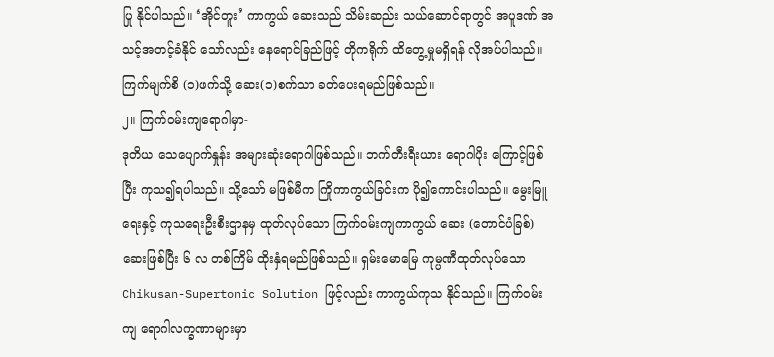ပြု နိုင်ပါသည်။ ‘အိုင်တူး’ ကာကွယ် ဆေးသည် သိမ်းဆည်း သယ်ဆောင်ရာတွင် အပူဒဏ် အသင့်အတင့်ခံနိုင် သော်လည်း နေရောင်ခြည်ဖြင့် တိုကရိုက် ထိတွေ့မှုမရှိရန် လိုအပ်ပါသည်။ ကြက်မျက်စိ (၁)ဖက်သို့ ဆေး(၁)စက်သာ ခတ်ပေးရမည်ဖြစ်သည်။
၂။ ကြက်ဝမ်းကျရောဂါမှာ-
ဒုတိယ သေပျောက်နှုန်း အများဆုံးရောဂါဖြစ်သည်။ ဘက်တီးရီးယား ရောဂါပိုး ကြောင့်ဖြစ်ပြီး ကုသ၍ရပါသည်။ သို့သော် မဖြစ်မီက ကြိုကာကွယ်ခြင်းက ပို၍ကောင်းပါသည်။ မွေးမြူရေးနှင့် ကုသရေးဦးစီးဌာနမှ ထုတ်လုပ်သော ကြက်ဝမ်းကျကာကွယ် ဆေး (တောင်ပံခြစ်) ဆေးဖြစ်ပြီး ၆ လ တစ်ကြိမ် ထိုးနှံရမည်ဖြစ်သည်။ ရှမ်းမောမြေ ကုမ္ပဏီထုတ်လုပ်သော Chikusan-Supertonic Solution ဖြင့်လည်း ကာကွယ်ကုသ နိုင်သည်။ ကြက်ဝမ်းကျ ရောဂါလက္ခဏာများမှာ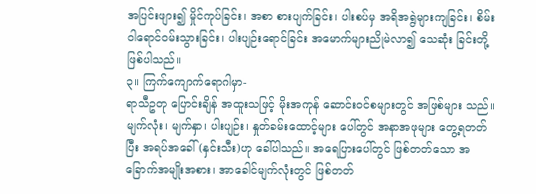အပြင်းဖျား၍ မှိုင်ကုပ်ခြင်း၊ အစာ စားပျက်ခြင်း၊ ပါးစပ်မှ အရိအရွဲများကျခြင်း၊ စိမ်းဝါရောင်ဝမ်းသွားခြင်း၊ ပါးပျဉ်းရောင်ခြင်း အမောက်များညိုမဲလာ၍ သေဆုံး ခြင်းတို့ဖြစ်ပါသည်။
၃။ ကြက်ကျောက်ရောဂါမှာ-
ရာသီဥတု ပြောင်းချိန် အထူးသဖြင့် မိုးအကုန် ဆောင်းဝင်စများတွင် အဖြစ်များ သည်။ မျက်လုံး၊ မျက်နှာ၊ ပါးပျဉ်း၊ နှုတ်ခမ်းထောင့်များ ပေါ်တွင် အနာအဖုများ တွေ့ရတတ်ပြီး အရပ်အခေါ် (နှင်းသီး)ဟု ခေါ်ပါသည်။ အရေပြားပေါ်တွင် ဖြစ်တတ်သော အခြောက်အမျိုးအစား၊ အာခေါင်မျက်လုံးတွင် ဖြစ်တတ်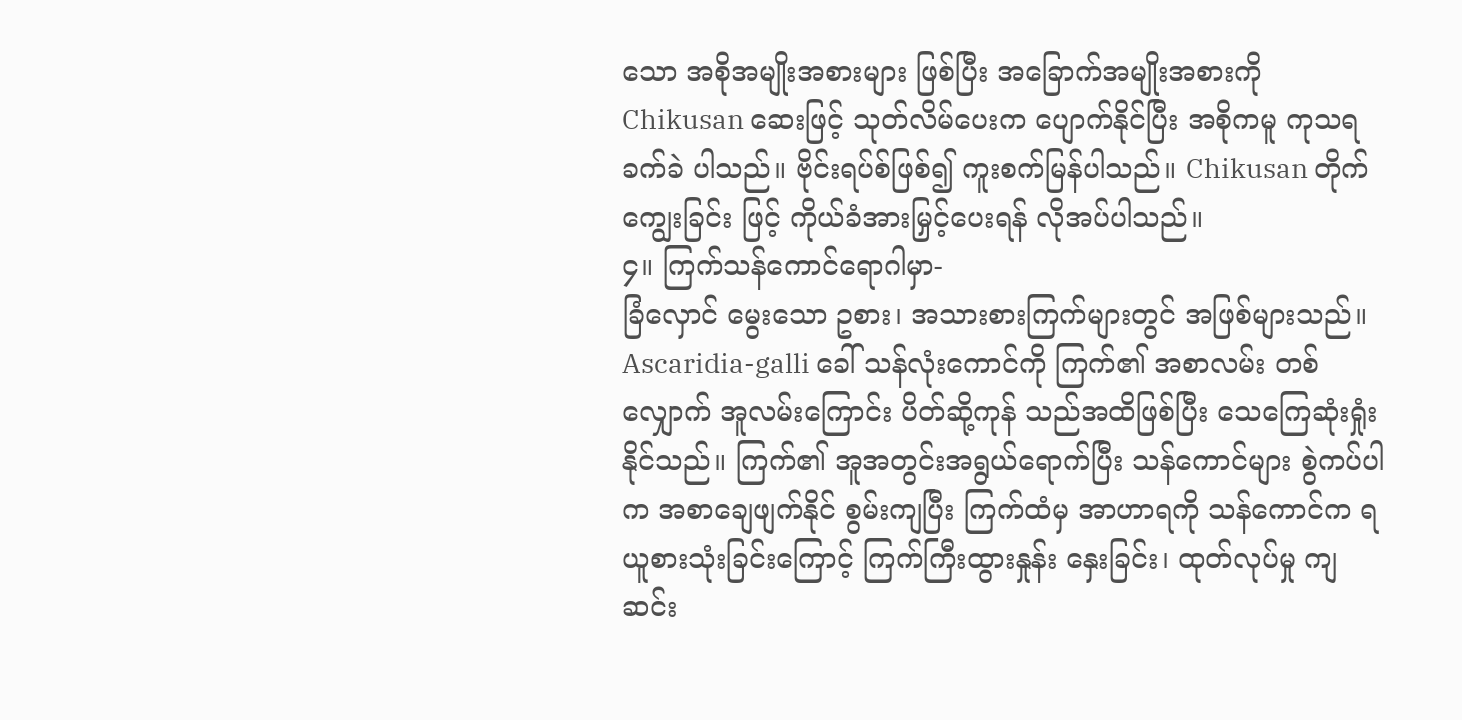သော အစိုအမျိုးအစားများ ဖြစ်ပြီး အခြောက်အမျိုးအစားကို Chikusan ဆေးဖြင့် သုတ်လိမ်ပေးက ပျောက်နိုင်ပြီး အစိုကမူ ကုသရခက်ခဲ ပါသည်။ ဗိုင်းရပ်စ်ဖြစ်၍ ကူးစက်မြန်ပါသည်။ Chikusan တိုက်ကျွေးခြင်း ဖြင့် ကိုယ်ခံအားမြှင့်ပေးရန် လိုအပ်ပါသည်။
၄။ ကြက်သန်ကောင်ရောဂါမှာ-
ခြံလှောင် မွေးသော ဥစား၊ အသားစားကြက်များတွင် အဖြစ်များသည်။ Ascaridia-galli ခေါ် သန်လုံးကောင်ကို ကြက်၏ အစာလမ်း တစ်လျှောက် အူလမ်းကြောင်း ပိတ်ဆို့ကုန် သည်အထိဖြစ်ပြီး သေကြေဆုံးရှုံးနိုင်သည်။ ကြက်၏ အူအတွင်းအရွယ်ရောက်ပြီး သန်ကောင်များ စွဲကပ်ပါက အစာချေဖျက်နိုင် စွမ်းကျပြီး ကြက်ထံမှ အာဟာရကို သန်ကောင်က ရယူစားသုံးခြင်းကြောင့် ကြက်ကြီးထွားနှုန်း နှေးခြင်း၊ ထုတ်လုပ်မှု ကျဆင်း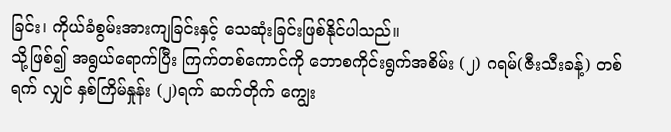ခြင်း၊ ကိုယ်ခံစွမ်းအားကျခြင်းနှင့် သေဆုံးခြင်းဖြစ်နိုင်ပါသည်။
သို့ဖြစ်၍ အရွယ်ရောက်ပြီး ကြက်တစ်ကောင်ကို ဘောစကိုင်းရွက်အစိမ်း (၂) ဂရမ်(ဇီးသီးခန့်) တစ်ရက် လျှင် နှစ်ကြိမ်နှုန်း (၂)ရက် ဆက်တိုက် ကျွေး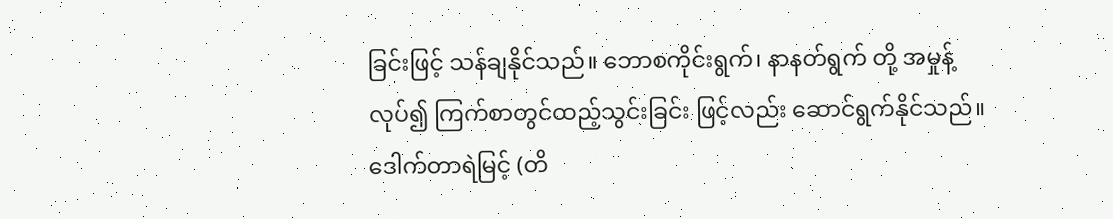ခြင်းဖြင့် သန်ချနိုင်သည်။ ဘောစကိုင်းရွက်၊ နာနတ်ရွက် တို့ အမှုန့် လုပ်၍ ကြက်စာတွင်ထည့်သွင်းခြင်း ဖြင့်လည်း ဆောင်ရွက်နိုင်သည်။
ဒေါက်တာရဲမြင့် (တိ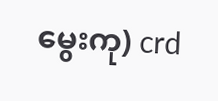မွေးကု) crd